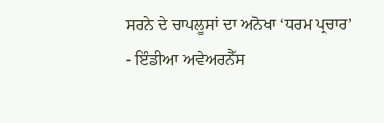ਸਰਨੇ ਦੇ ਚਾਪਲੂਸਾਂ ਦਾ ਅਨੋਖਾ ‘ਧਰਮ ਪ੍ਰਚਾਰ’
- ਇੰਡੀਆ ਅਵੇਅਰਨੈੱਸ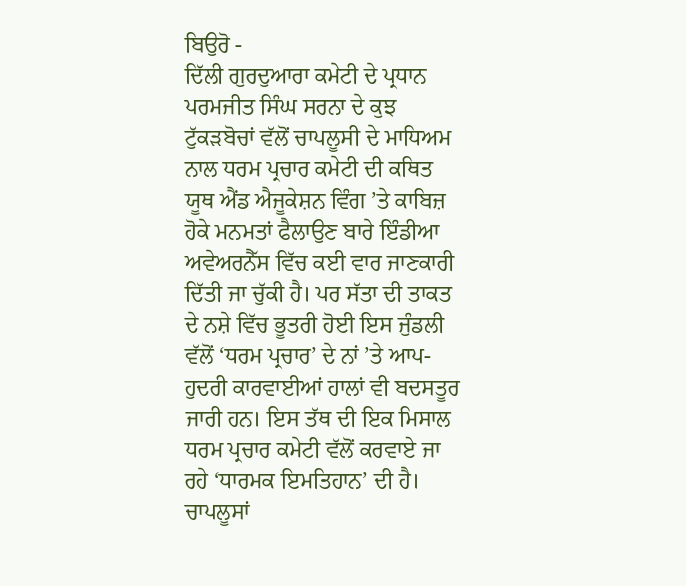ਬਿਉਰੋ -
ਦਿੱਲੀ ਗੁਰਦੁਆਰਾ ਕਮੇਟੀ ਦੇ ਪ੍ਰਧਾਨ ਪਰਮਜੀਤ ਸਿੰਘ ਸਰਨਾ ਦੇ ਕੁਝ ਟੁੱਕੜਬੋਚਾਂ ਵੱਲੋਂ ਚਾਪਲੂਸੀ ਦੇ ਮਾਧਿਅਮ ਨਾਲ ਧਰਮ ਪ੍ਰਚਾਰ ਕਮੇਟੀ ਦੀ ਕਥਿਤ ਯੂਥ ਐਂਡ ਐਜੂਕੇਸ਼ਨ ਵਿੰਗ ’ਤੇ ਕਾਬਿਜ਼ ਹੋਕੇ ਮਨਮਤਾਂ ਫੈਲਾਉਣ ਬਾਰੇ ਇੰਡੀਆ ਅਵੇਅਰਨੈੱਸ ਵਿੱਚ ਕਈ ਵਾਰ ਜਾਣਕਾਰੀ ਦਿੱਤੀ ਜਾ ਚੁੱਕੀ ਹੈ। ਪਰ ਸੱਤਾ ਦੀ ਤਾਕਤ ਦੇ ਨਸ਼ੇ ਵਿੱਚ ਭੂਤਰੀ ਹੋਈ ਇਸ ਜੁੰਡਲੀ ਵੱਲੋਂ ‘ਧਰਮ ਪ੍ਰਚਾਰ’ ਦੇ ਨਾਂ ’ਤੇ ਆਪ-ਹੁਦਰੀ ਕਾਰਵਾਈਆਂ ਹਾਲਾਂ ਵੀ ਬਦਸਤੂਰ ਜਾਰੀ ਹਨ। ਇਸ ਤੱਥ ਦੀ ਇਕ ਮਿਸਾਲ ਧਰਮ ਪ੍ਰਚਾਰ ਕਮੇਟੀ ਵੱਲੋਂ ਕਰਵਾਏ ਜਾ ਰਹੇ ‘ਧਾਰਮਕ ਇਮਤਿਹਾਨ’ ਦੀ ਹੈ। ਚਾਪਲੂਸਾਂ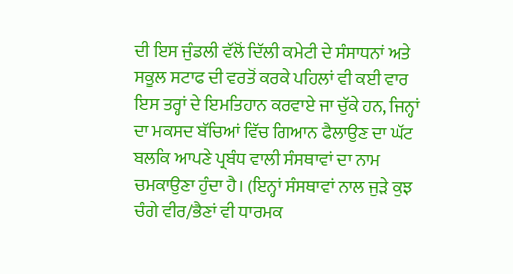ਦੀ ਇਸ ਜੁੰਡਲੀ ਵੱਲੋਂ ਦਿੱਲੀ ਕਮੇਟੀ ਦੇ ਸੰਸਾਧਨਾਂ ਅਤੇ ਸਕੂਲ ਸਟਾਫ ਦੀ ਵਰਤੋਂ ਕਰਕੇ ਪਹਿਲਾਂ ਵੀ ਕਈ ਵਾਰ ਇਸ ਤਰ੍ਹਾਂ ਦੇ ਇਮਤਿਹਾਨ ਕਰਵਾਏ ਜਾ ਚੁੱਕੇ ਹਨ, ਜਿਨ੍ਹਾਂ ਦਾ ਮਕਸਦ ਬੱਚਿਆਂ ਵਿੱਚ ਗਿਆਨ ਫੈਲਾਉਣ ਦਾ ਘੱਟ ਬਲਕਿ ਆਪਣੇ ਪ੍ਰਬੰਧ ਵਾਲੀ ਸੰਸਥਾਵਾਂ ਦਾ ਨਾਮ ਚਮਕਾਉਣਾ ਹੁੰਦਾ ਹੈ। (ਇਨ੍ਹਾਂ ਸੰਸਥਾਵਾਂ ਨਾਲ ਜੁੜੇ ਕੁਝ ਚੰਗੇ ਵੀਰ/ਭੈਣਾਂ ਵੀ ਧਾਰਮਕ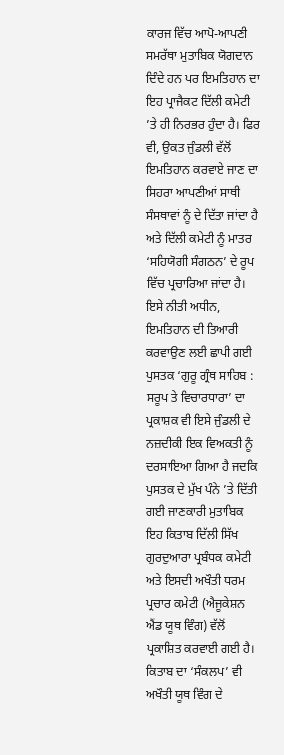ਕਾਰਜ ਵਿੱਚ ਆਪੋ-ਆਪਣੀ ਸਮਰੱਥਾ ਮੁਤਾਬਿਕ ਯੋਗਦਾਨ ਦਿੰਦੇ ਹਨ ਪਰ ਇਮਤਿਹਾਨ ਦਾ ਇਹ ਪ੍ਰਾਜੈਕਟ ਦਿੱਲੀ ਕਮੇਟੀ ’ਤੇ ਹੀ ਨਿਰਭਰ ਹੁੰਦਾ ਹੈ। ਫਿਰ ਵੀ, ਉਕਤ ਜੁੰਡਲੀ ਵੱਲੋਂ ਇਮਤਿਹਾਨ ਕਰਵਾਏ ਜਾਣ ਦਾ ਸਿਹਰਾ ਆਪਣੀਆਂ ਸਾਥੀ ਸੰਸਥਾਵਾਂ ਨੂੰ ਦੇ ਦਿੱਤਾ ਜਾਂਦਾ ਹੈ ਅਤੇ ਦਿੱਲੀ ਕਮੇਟੀ ਨੂੰ ਮਾਤਰ ‘ਸਹਿਯੋਗੀ ਸੰਗਠਨ’ ਦੇ ਰੂਪ ਵਿੱਚ ਪ੍ਰਚਾਰਿਆ ਜਾਂਦਾ ਹੈ।
ਇਸੇ ਨੀਤੀ ਅਧੀਨ, ਇਮਤਿਹਾਨ ਦੀ ਤਿਆਰੀ ਕਰਵਾਉਣ ਲਈ ਛਾਪੀ ਗਈ ਪੁਸਤਕ ‘ਗੁਰੂ ਗ੍ਰੰਥ ਸਾਹਿਬ : ਸਰੂਪ ਤੇ ਵਿਚਾਰਧਾਰਾ’ ਦਾ ਪ੍ਰਕਾਸ਼ਕ ਵੀ ਇਸੇ ਜੁੰਡਲੀ ਦੇ ਨਜ਼ਦੀਕੀ ਇਕ ਵਿਅਕਤੀ ਨੂੰ ਦਰਸਾਇਆ ਗਿਆ ਹੈ ਜਦਕਿ ਪੁਸਤਕ ਦੇ ਮੁੱਖ ਪੰਨੇ ’ਤੇ ਦਿੱਤੀ ਗਈ ਜਾਣਕਾਰੀ ਮੁਤਾਬਿਕ ਇਹ ਕਿਤਾਬ ਦਿੱਲੀ ਸਿੱਖ ਗੁਰਦੁਆਰਾ ਪ੍ਰਬੰਧਕ ਕਮੇਟੀ ਅਤੇ ਇਸਦੀ ਅਖੌਤੀ ਧਰਮ ਪ੍ਰਚਾਰ ਕਮੇਟੀ (ਐਜੂਕੇਸ਼ਨ ਐਂਡ ਯੂਥ ਵਿੰਗ) ਵੱਲੋਂ ਪ੍ਰਕਾਸ਼ਿਤ ਕਰਵਾਈ ਗਈ ਹੈ। ਕਿਤਾਬ ਦਾ ‘ਸੰਕਲਪ’ ਵੀ ਅਖੌਤੀ ਯੂਥ ਵਿੰਗ ਦੇ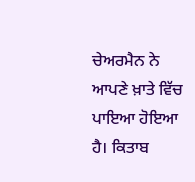ਚੇਅਰਮੈਨ ਨੇ ਆਪਣੇ ਖ਼ਾਤੇ ਵਿੱਚ ਪਾਇਆ ਹੋਇਆ ਹੈ। ਕਿਤਾਬ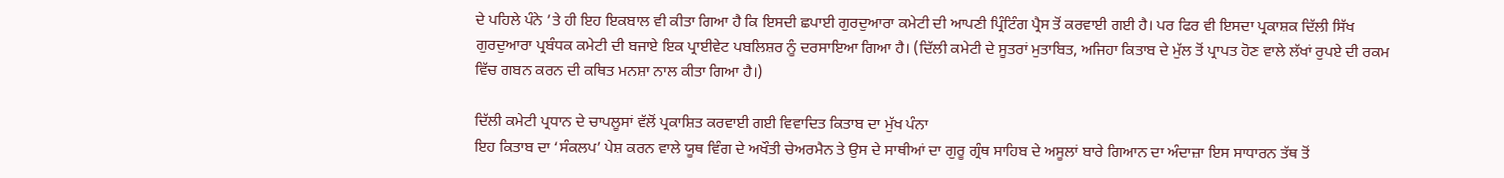ਦੇ ਪਹਿਲੇ ਪੰਨੇ ’ਤੇ ਹੀ ਇਹ ਇਕਬਾਲ ਵੀ ਕੀਤਾ ਗਿਆ ਹੈ ਕਿ ਇਸਦੀ ਛਪਾਈ ਗੁਰਦੁਆਰਾ ਕਮੇਟੀ ਦੀ ਆਪਣੀ ਪ੍ਰਿੰਟਿੰਗ ਪ੍ਰੈਸ ਤੋਂ ਕਰਵਾਈ ਗਈ ਹੈ। ਪਰ ਫਿਰ ਵੀ ਇਸਦਾ ਪ੍ਰਕਾਸ਼ਕ ਦਿੱਲੀ ਸਿੱਖ ਗੁਰਦੁਆਰਾ ਪ੍ਰਬੰਧਕ ਕਮੇਟੀ ਦੀ ਬਜਾਏ ਇਕ ਪ੍ਰਾਈਵੇਟ ਪਬਲਿਸ਼ਰ ਨੂੰ ਦਰਸਾਇਆ ਗਿਆ ਹੈ। (ਦਿੱਲੀ ਕਮੇਟੀ ਦੇ ਸੂਤਰਾਂ ਮੁਤਾਬਿਤ, ਅਜਿਹਾ ਕਿਤਾਬ ਦੇ ਮੁੱਲ ਤੋਂ ਪ੍ਰਾਪਤ ਹੋਣ ਵਾਲੇ ਲੱਖਾਂ ਰੁਪਏ ਦੀ ਰਕਮ ਵਿੱਚ ਗਬਨ ਕਰਨ ਦੀ ਕਥਿਤ ਮਨਸ਼ਾ ਨਾਲ ਕੀਤਾ ਗਿਆ ਹੈ।)

ਦਿੱਲੀ ਕਮੇਟੀ ਪ੍ਰਧਾਨ ਦੇ ਚਾਪਲੂਸਾਂ ਵੱਲੋਂ ਪ੍ਰਕਾਸ਼ਿਤ ਕਰਵਾਈ ਗਈ ਵਿਵਾਦਿਤ ਕਿਤਾਬ ਦਾ ਮੁੱਖ ਪੰਨਾ
ਇਹ ਕਿਤਾਬ ਦਾ ‘ਸੰਕਲਪ’ ਪੇਸ਼ ਕਰਨ ਵਾਲੇ ਯੂਥ ਵਿੰਗ ਦੇ ਅਖੌਤੀ ਚੇਅਰਮੈਨ ਤੇ ਉਸ ਦੇ ਸਾਥੀਆਂ ਦਾ ਗੁਰੂ ਗ੍ਰੰਥ ਸਾਹਿਬ ਦੇ ਅਸੂਲਾਂ ਬਾਰੇ ਗਿਆਨ ਦਾ ਅੰਦਾਜ਼ਾ ਇਸ ਸਾਧਾਰਨ ਤੱਥ ਤੋਂ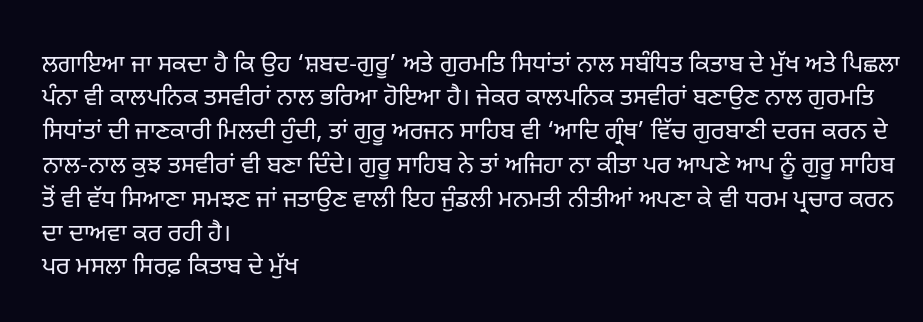ਲਗਾਇਆ ਜਾ ਸਕਦਾ ਹੈ ਕਿ ਉਹ ‘ਸ਼ਬਦ-ਗੁਰੂ’ ਅਤੇ ਗੁਰਮਤਿ ਸਿਧਾਂਤਾਂ ਨਾਲ ਸਬੰਧਿਤ ਕਿਤਾਬ ਦੇ ਮੁੱਖ ਅਤੇ ਪਿਛਲਾ ਪੰਨਾ ਵੀ ਕਾਲਪਨਿਕ ਤਸਵੀਰਾਂ ਨਾਲ ਭਰਿਆ ਹੋਇਆ ਹੈ। ਜੇਕਰ ਕਾਲਪਨਿਕ ਤਸਵੀਰਾਂ ਬਣਾਉਣ ਨਾਲ ਗੁਰਮਤਿ ਸਿਧਾਂਤਾਂ ਦੀ ਜਾਣਕਾਰੀ ਮਿਲਦੀ ਹੁੰਦੀ, ਤਾਂ ਗੁਰੂ ਅਰਜਨ ਸਾਹਿਬ ਵੀ ‘ਆਦਿ ਗ੍ਰੰਥ’ ਵਿੱਚ ਗੁਰਬਾਣੀ ਦਰਜ ਕਰਨ ਦੇ ਨਾਲ-ਨਾਲ ਕੁਝ ਤਸਵੀਰਾਂ ਵੀ ਬਣਾ ਦਿੰਦੇ। ਗੁਰੂ ਸਾਹਿਬ ਨੇ ਤਾਂ ਅਜਿਹਾ ਨਾ ਕੀਤਾ ਪਰ ਆਪਣੇ ਆਪ ਨੂੰ ਗੁਰੂ ਸਾਹਿਬ ਤੋਂ ਵੀ ਵੱਧ ਸਿਆਣਾ ਸਮਝਣ ਜਾਂ ਜਤਾਉਣ ਵਾਲੀ ਇਹ ਜੁੰਡਲੀ ਮਨਮਤੀ ਨੀਤੀਆਂ ਅਪਣਾ ਕੇ ਵੀ ਧਰਮ ਪ੍ਰਚਾਰ ਕਰਨ ਦਾ ਦਾਅਵਾ ਕਰ ਰਹੀ ਹੈ।
ਪਰ ਮਸਲਾ ਸਿਰਫ਼ ਕਿਤਾਬ ਦੇ ਮੁੱਖ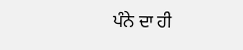ਪੰਨੇ ਦਾ ਹੀ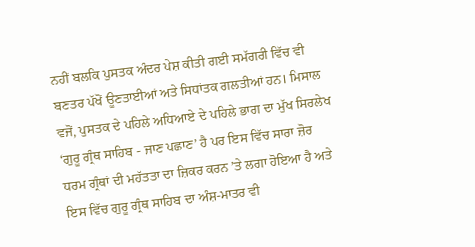ਨਹੀਂ ਬਲਕਿ ਪੁਸਤਕ ਅੰਦਰ ਪੇਸ਼ ਕੀਤੀ ਗਈ ਸਮੱਗਰੀ ਵਿੱਚ ਵੀ ਬਣਤਰ ਪੱਖੋਂ ਊਣਤਾਈਆਂ ਅਤੇ ਸਿਧਾਂਤਕ ਗਲਤੀਆਂ ਹਨ। ਮਿਸਾਲ ਵਜੋਂ, ਪੁਸਤਕ ਦੇ ਪਹਿਲੇ ਅਧਿਆਏ ਦੇ ਪਹਿਲੇ ਭਾਗ ਦਾ ਮੁੱਖ ਸਿਰਲੇਖ ‘ਗੁਰੂ ਗ੍ਰੰਥ ਸਾਹਿਬ - ਜਾਣ ਪਛਾਣ’ ਹੈ ਪਰ ਇਸ ਵਿੱਚ ਸਾਰਾ ਜ਼ੋਰ ਧਰਮ ਗ੍ਰੰਥਾਂ ਦੀ ਮਹੱਤਤਾ ਦਾ ਜ਼ਿਕਰ ਕਰਨ ’ਤੇ ਲਗਾ ਹੋਇਆ ਹੈ ਅਤੇ ਇਸ ਵਿੱਚ ਗੁਰੂ ਗ੍ਰੰਥ ਸਾਹਿਬ ਦਾ ਅੰਸ਼-ਮਾਤਰ ਵੀ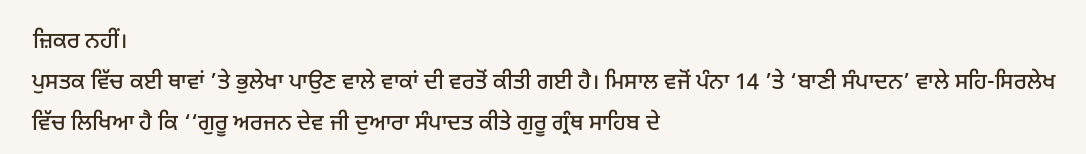ਜ਼ਿਕਰ ਨਹੀਂ।
ਪੁਸਤਕ ਵਿੱਚ ਕਈ ਥਾਵਾਂ ’ਤੇ ਭੁਲੇਖਾ ਪਾਉਣ ਵਾਲੇ ਵਾਕਾਂ ਦੀ ਵਰਤੋਂ ਕੀਤੀ ਗਈ ਹੈ। ਮਿਸਾਲ ਵਜੋਂ ਪੰਨਾ 14 ’ਤੇ ‘ਬਾਣੀ ਸੰਪਾਦਨ’ ਵਾਲੇ ਸਹਿ-ਸਿਰਲੇਖ ਵਿੱਚ ਲਿਖਿਆ ਹੈ ਕਿ ‘‘ਗੁਰੂ ਅਰਜਨ ਦੇਵ ਜੀ ਦੁਆਰਾ ਸੰਪਾਦਤ ਕੀਤੇ ਗੁਰੂ ਗ੍ਰੰਥ ਸਾਹਿਬ ਦੇ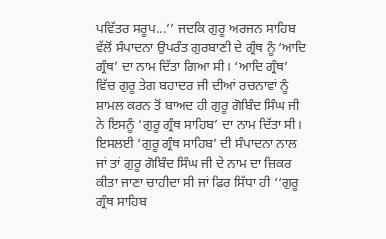ਪਵਿੱਤਰ ਸਰੂਪ...’’ ਜਦਕਿ ਗੁਰੂ ਅਰਜਨ ਸਾਹਿਬ ਵੱਲੋਂ ਸੰਪਾਦਨਾ ਉਪਰੰਤ ਗੁਰਬਾਣੀ ਦੇ ਗ੍ਰੰਥ ਨੂੰ ‘ਆਦਿ ਗ੍ਰੰਥ’ ਦਾ ਨਾਮ ਦਿੱਤਾ ਗਿਆ ਸੀ। ‘ਆਦਿ ਗ੍ਰੰਥ’ ਵਿੱਚ ਗੁਰੂ ਤੇਗ ਬਹਾਦਰ ਜੀ ਦੀਆਂ ਰਚਨਾਵਾਂ ਨੂੰ ਸ਼ਾਮਲ ਕਰਨ ਤੋਂ ਬਾਅਦ ਹੀ ਗੁਰੂ ਗੋਬਿੰਦ ਸਿੰਘ ਜੀ ਨੇ ਇਸਨੂੰ ‘ਗੁਰੂ ਗ੍ਰੰਥ ਸਾਹਿਬ’ ਦਾ ਨਾਮ ਦਿੱਤਾ ਸੀ। ਇਸਲਈ ‘ਗੁਰੂ ਗ੍ਰੰਥ ਸਾਹਿਬ’ ਦੀ ਸੰਪਾਦਨਾ ਨਾਲ ਜਾਂ ਤਾਂ ਗੁਰੂ ਗੋਬਿੰਦ ਸਿੰਘ ਜੀ ਦੇ ਨਾਮ ਦਾ ਜ਼ਿਕਰ ਕੀਤਾ ਜਾਣਾ ਚਾਹੀਦਾ ਸੀ ਜਾਂ ਫਿਰ ਸਿੱਧਾ ਹੀ ‘‘ਗੁਰੂ ਗ੍ਰੰਥ ਸਾਹਿਬ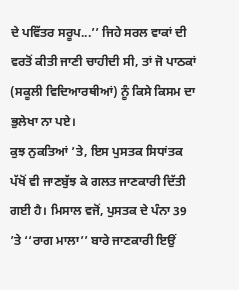ਦੇ ਪਵਿੱਤਰ ਸਰੂਪ...’’ ਜਿਹੇ ਸਰਲ ਵਾਕਾਂ ਦੀ ਵਰਤੋਂ ਕੀਤੀ ਜਾਣੀ ਚਾਹੀਦੀ ਸੀ, ਤਾਂ ਜੋ ਪਾਠਕਾਂ (ਸਕੂਲੀ ਵਿਦਿਆਰਥੀਆਂ) ਨੂੰ ਕਿਸੇ ਕਿਸਮ ਦਾ ਭੁਲੇਖਾ ਨਾ ਪਏ।
ਕੁਝ ਨੁਕਤਿਆਂ ’ਤੇ, ਇਸ ਪੁਸਤਕ ਸਿਧਾਂਤਕ ਪੱਖੋਂ ਵੀ ਜਾਣਬੁੱਝ ਕੇ ਗਲਤ ਜਾਣਕਾਰੀ ਦਿੱਤੀ ਗਈ ਹੈ। ਮਿਸਾਲ ਵਜੋਂ, ਪੁਸਤਕ ਦੇ ਪੰਨਾ 39 ’ਤੇ ‘‘ਰਾਗ ਮਾਲਾ’’ ਬਾਰੇ ਜਾਣਕਾਰੀ ਇਉਂ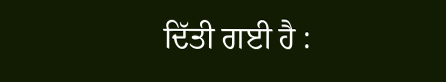ਦਿੱਤੀ ਗਈ ਹੈ :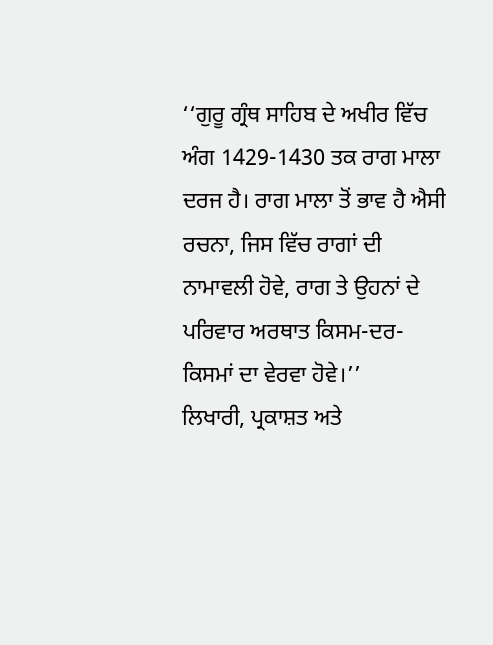‘‘ਗੁਰੂ ਗ੍ਰੰਥ ਸਾਹਿਬ ਦੇ ਅਖੀਰ ਵਿੱਚ ਅੰਗ 1429-1430 ਤਕ ਰਾਗ ਮਾਲਾ ਦਰਜ ਹੈ। ਰਾਗ ਮਾਲਾ ਤੋਂ ਭਾਵ ਹੈ ਐਸੀ ਰਚਨਾ, ਜਿਸ ਵਿੱਚ ਰਾਗਾਂ ਦੀ ਨਾਮਾਵਲੀ ਹੋਵੇ, ਰਾਗ ਤੇ ਉਹਨਾਂ ਦੇ ਪਰਿਵਾਰ ਅਰਥਾਤ ਕਿਸਮ-ਦਰ-ਕਿਸਮਾਂ ਦਾ ਵੇਰਵਾ ਹੋਵੇ।’’
ਲਿਖਾਰੀ, ਪ੍ਰਕਾਸ਼ਤ ਅਤੇ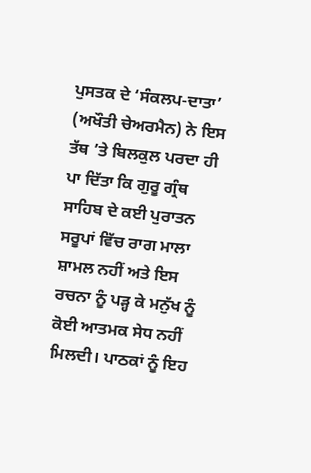ਪੁਸਤਕ ਦੇ ‘ਸੰਕਲਪ-ਦਾਤਾ’ (ਅਖੌਤੀ ਚੇਅਰਮੈਨ) ਨੇ ਇਸ ਤੱਥ ’ਤੇ ਬਿਲਕੁਲ ਪਰਦਾ ਹੀ ਪਾ ਦਿੱਤਾ ਕਿ ਗੁਰੂ ਗ੍ਰੰਥ ਸਾਹਿਬ ਦੇ ਕਈ ਪੁਰਾਤਨ ਸਰੂਪਾਂ ਵਿੱਚ ਰਾਗ ਮਾਲਾ ਸ਼ਾਮਲ ਨਹੀਂ ਅਤੇ ਇਸ ਰਚਨਾ ਨੂੰ ਪੜ੍ਹ ਕੇ ਮਨੁੱਖ ਨੂੰ ਕੋਈ ਆਤਮਕ ਸੇਧ ਨਹੀਂ ਮਿਲਦੀ। ਪਾਠਕਾਂ ਨੂੰ ਇਹ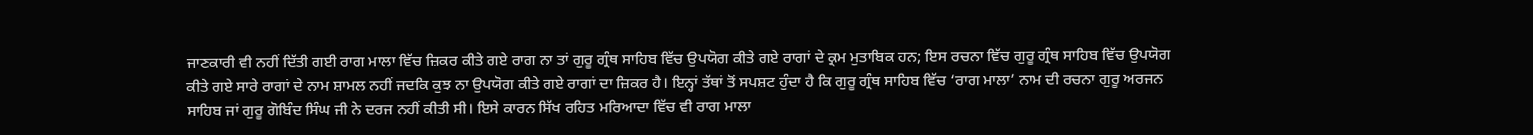ਜਾਣਕਾਰੀ ਵੀ ਨਹੀਂ ਦਿੱਤੀ ਗਈ ਰਾਗ ਮਾਲਾ ਵਿੱਚ ਜ਼ਿਕਰ ਕੀਤੇ ਗਏ ਰਾਗ ਨਾ ਤਾਂ ਗੁਰੂ ਗ੍ਰੰਥ ਸਾਹਿਬ ਵਿੱਚ ਉਪਯੋਗ ਕੀਤੇ ਗਏ ਰਾਗਾਂ ਦੇ ਕ੍ਰਮ ਮੁਤਾਬਿਕ ਹਨ; ਇਸ ਰਚਨਾ ਵਿੱਚ ਗੁਰੂ ਗ੍ਰੰਥ ਸਾਹਿਬ ਵਿੱਚ ਉਪਯੋਗ ਕੀਤੇ ਗਏ ਸਾਰੇ ਰਾਗਾਂ ਦੇ ਨਾਮ ਸ਼ਾਮਲ ਨਹੀਂ ਜਦਕਿ ਕੁਝ ਨਾ ਉਪਯੋਗ ਕੀਤੇ ਗਏ ਰਾਗਾਂ ਦਾ ਜ਼ਿਕਰ ਹੈ। ਇਨ੍ਹਾਂ ਤੱਥਾਂ ਤੋਂ ਸਪਸ਼ਟ ਹੁੰਦਾ ਹੈ ਕਿ ਗੁਰੂ ਗ੍ਰੰਥ ਸਾਹਿਬ ਵਿੱਚ ‘ਰਾਗ ਮਾਲਾ’ ਨਾਮ ਦੀ ਰਚਨਾ ਗੁਰੂ ਅਰਜਨ ਸਾਹਿਬ ਜਾਂ ਗੁਰੂ ਗੋਬਿੰਦ ਸਿੰਘ ਜੀ ਨੇ ਦਰਜ ਨਹੀਂ ਕੀਤੀ ਸੀ। ਇਸੇ ਕਾਰਨ ਸਿੱਖ ਰਹਿਤ ਮਰਿਆਦਾ ਵਿੱਚ ਵੀ ਰਾਗ ਮਾਲਾ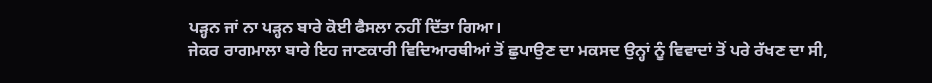ਪੜ੍ਹਨ ਜਾਂ ਨਾ ਪੜ੍ਹਨ ਬਾਰੇ ਕੋਈ ਫੈਸਲਾ ਨਹੀਂ ਦਿੱਤਾ ਗਿਆ।
ਜੇਕਰ ਰਾਗਮਾਲਾ ਬਾਰੇ ਇਹ ਜਾਣਕਾਰੀ ਵਿਦਿਆਰਥੀਆਂ ਤੋਂ ਛੁਪਾਉਣ ਦਾ ਮਕਸਦ ਉਨ੍ਹਾਂ ਨੂੰ ਵਿਵਾਦਾਂ ਤੋਂ ਪਰੇ ਰੱਖਣ ਦਾ ਸੀ,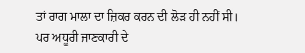ਤਾਂ ਰਾਗ ਮਾਲਾ ਦਾ ਜ਼ਿਕਰ ਕਰਨ ਦੀ ਲੋੜ ਹੀ ਨਹੀਂ ਸੀ। ਪਰ ਅਧੂਰੀ ਜਾਣਕਾਰੀ ਦੇ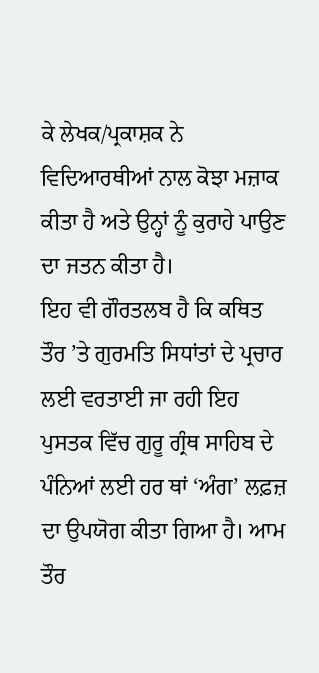ਕੇ ਲੇਖਕ/ਪ੍ਰਕਾਸ਼ਕ ਨੇ ਵਿਦਿਆਰਥੀਆਂ ਨਾਲ ਕੋਝਾ ਮਜ਼ਾਕ ਕੀਤਾ ਹੈ ਅਤੇ ਉਨ੍ਹਾਂ ਨੂੰ ਕੁਰਾਹੇ ਪਾਉਣ ਦਾ ਜਤਨ ਕੀਤਾ ਹੈ।
ਇਹ ਵੀ ਗੌਰਤਲਬ ਹੈ ਕਿ ਕਥਿਤ ਤੌਰ ’ਤੇ ਗੁਰਮਤਿ ਸਿਧਾਂਤਾਂ ਦੇ ਪ੍ਰਚਾਰ ਲਈ ਵਰਤਾਈ ਜਾ ਰਹੀ ਇਹ ਪੁਸਤਕ ਵਿੱਚ ਗੁਰੂ ਗ੍ਰੰਥ ਸਾਹਿਬ ਦੇ ਪੰਨਿਆਂ ਲਈ ਹਰ ਥਾਂ ‘ਅੰਗ’ ਲਫ਼ਜ਼ ਦਾ ਉਪਯੋਗ ਕੀਤਾ ਗਿਆ ਹੈ। ਆਮ ਤੌਰ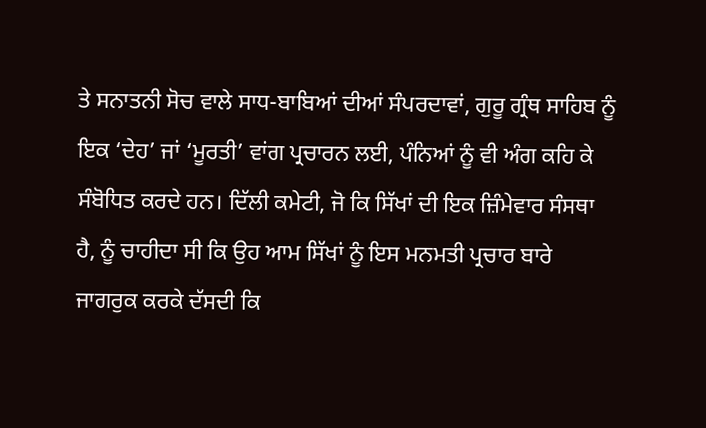ਤੇ ਸਨਾਤਨੀ ਸੋਚ ਵਾਲੇ ਸਾਧ-ਬਾਬਿਆਂ ਦੀਆਂ ਸੰਪਰਦਾਵਾਂ, ਗੁਰੂ ਗ੍ਰੰਥ ਸਾਹਿਬ ਨੂੰ ਇਕ ‘ਦੇਹ’ ਜਾਂ ‘ਮੂਰਤੀ’ ਵਾਂਗ ਪ੍ਰਚਾਰਨ ਲਈ, ਪੰਨਿਆਂ ਨੂੰ ਵੀ ਅੰਗ ਕਹਿ ਕੇ ਸੰਬੋਧਿਤ ਕਰਦੇ ਹਨ। ਦਿੱਲੀ ਕਮੇਟੀ, ਜੋ ਕਿ ਸਿੱਖਾਂ ਦੀ ਇਕ ਜ਼ਿੰਮੇਵਾਰ ਸੰਸਥਾ ਹੈ, ਨੂੰ ਚਾਹੀਦਾ ਸੀ ਕਿ ਉਹ ਆਮ ਸਿੱਖਾਂ ਨੂੰ ਇਸ ਮਨਮਤੀ ਪ੍ਰਚਾਰ ਬਾਰੇ ਜਾਗਰੁਕ ਕਰਕੇ ਦੱਸਦੀ ਕਿ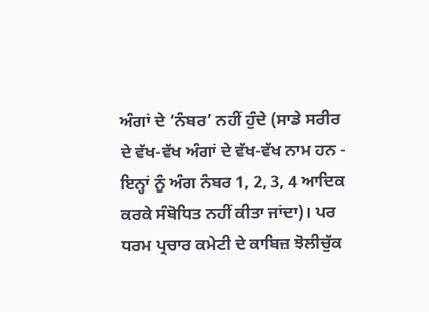ਅੰਗਾਂ ਦੇ ‘ਨੰਬਰ’ ਨਹੀਂ ਹੁੰਦੇ (ਸਾਡੇ ਸਰੀਰ ਦੇ ਵੱਖ-ਵੱਖ ਅੰਗਾਂ ਦੇ ਵੱਖ-ਵੱਖ ਨਾਮ ਹਨ - ਇਨ੍ਹਾਂ ਨੂੰ ਅੰਗ ਨੰਬਰ 1, 2, 3, 4 ਆਦਿਕ ਕਰਕੇ ਸੰਬੋਧਿਤ ਨਹੀਂ ਕੀਤਾ ਜਾਂਦਾ)। ਪਰ ਧਰਮ ਪ੍ਰਚਾਰ ਕਮੇਟੀ ਦੇ ਕਾਬਿਜ਼ ਝੋਲੀਚੁੱਕ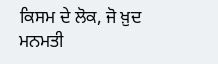ਕਿਸਮ ਦੇ ਲੋਕ, ਜੋ ਖ਼ੁਦ ਮਨਮਤੀ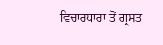ਵਿਚਾਰਧਾਰਾ ਤੋਂ ਗ੍ਰਸਤ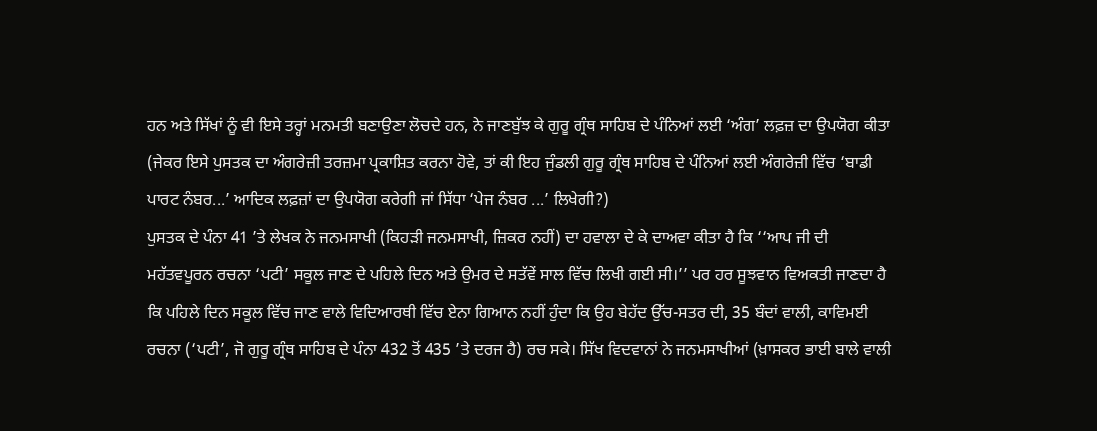ਹਨ ਅਤੇ ਸਿੱਖਾਂ ਨੂੰ ਵੀ ਇਸੇ ਤਰ੍ਹਾਂ ਮਨਮਤੀ ਬਣਾਉਣਾ ਲੋਚਦੇ ਹਨ, ਨੇ ਜਾਣਬੁੱਝ ਕੇ ਗੁਰੂ ਗ੍ਰੰਥ ਸਾਹਿਬ ਦੇ ਪੰਨਿਆਂ ਲਈ ‘ਅੰਗ’ ਲਫ਼ਜ਼ ਦਾ ਉਪਯੋਗ ਕੀਤਾ (ਜੇਕਰ ਇਸੇ ਪੁਸਤਕ ਦਾ ਅੰਗਰੇਜ਼ੀ ਤਰਜ਼ਮਾ ਪ੍ਰਕਾਸ਼ਿਤ ਕਰਨਾ ਹੋਵੇ, ਤਾਂ ਕੀ ਇਹ ਜੁੰਡਲੀ ਗੁਰੂ ਗ੍ਰੰਥ ਸਾਹਿਬ ਦੇ ਪੰਨਿਆਂ ਲਈ ਅੰਗਰੇਜ਼ੀ ਵਿੱਚ ‘ਬਾਡੀ ਪਾਰਟ ਨੰਬਰ...’ ਆਦਿਕ ਲਫ਼ਜ਼ਾਂ ਦਾ ਉਪਯੋਗ ਕਰੇਗੀ ਜਾਂ ਸਿੱਧਾ ‘ਪੇਜ ਨੰਬਰ ...’ ਲਿਖੇਗੀ?)
ਪੁਸਤਕ ਦੇ ਪੰਨਾ 41 ’ਤੇ ਲੇਖਕ ਨੇ ਜਨਮਸਾਖੀ (ਕਿਹੜੀ ਜਨਮਸਾਖੀ, ਜ਼ਿਕਰ ਨਹੀਂ) ਦਾ ਹਵਾਲਾ ਦੇ ਕੇ ਦਾਅਵਾ ਕੀਤਾ ਹੈ ਕਿ ‘‘ਆਪ ਜੀ ਦੀ ਮਹੱਤਵਪੂਰਨ ਰਚਨਾ ‘ਪਟੀ’ ਸਕੂਲ ਜਾਣ ਦੇ ਪਹਿਲੇ ਦਿਨ ਅਤੇ ਉਮਰ ਦੇ ਸਤੱਵੇਂ ਸਾਲ ਵਿੱਚ ਲਿਖੀ ਗਈ ਸੀ।’’ ਪਰ ਹਰ ਸੂਝਵਾਨ ਵਿਅਕਤੀ ਜਾਣਦਾ ਹੈ ਕਿ ਪਹਿਲੇ ਦਿਨ ਸਕੂਲ ਵਿੱਚ ਜਾਣ ਵਾਲੇ ਵਿਦਿਆਰਥੀ ਵਿੱਚ ਏਨਾ ਗਿਆਨ ਨਹੀਂ ਹੁੰਦਾ ਕਿ ਉਹ ਬੇਹੱਦ ਉੱਚ-ਸਤਰ ਦੀ, 35 ਬੰਦਾਂ ਵਾਲੀ, ਕਾਵਿਮਈ ਰਚਨਾ (‘ਪਟੀ’, ਜੋ ਗੁਰੂ ਗ੍ਰੰਥ ਸਾਹਿਬ ਦੇ ਪੰਨਾ 432 ਤੋਂ 435 ’ਤੇ ਦਰਜ ਹੈ) ਰਚ ਸਕੇ। ਸਿੱਖ ਵਿਦਵਾਨਾਂ ਨੇ ਜਨਮਸਾਖੀਆਂ (ਖ਼ਾਸਕਰ ਭਾਈ ਬਾਲੇ ਵਾਲੀ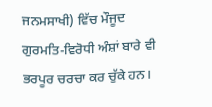ਜਨਮਸਾਖੀ) ਵਿੱਚ ਮੌਜੂਦ ਗੁਰਮਤਿ-ਵਿਰੋਧੀ ਅੰਸ਼ਾਂ ਬਾਰੇ ਵੀ ਭਰਪੂਰ ਚਰਚਾ ਕਰ ਚੁੱਕੇ ਹਨ।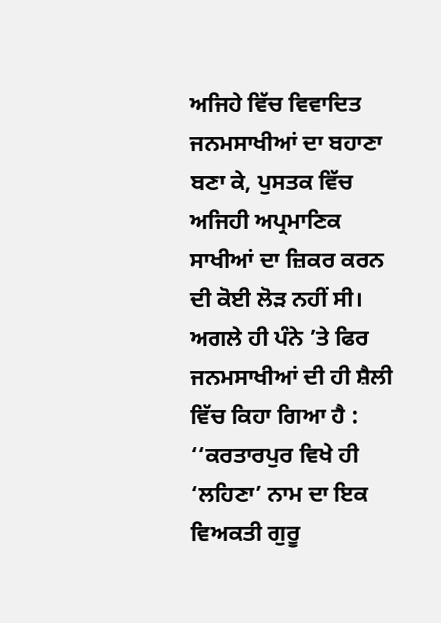ਅਜਿਹੇ ਵਿੱਚ ਵਿਵਾਦਿਤ ਜਨਮਸਾਖੀਆਂ ਦਾ ਬਹਾਣਾ ਬਣਾ ਕੇ, ਪੁਸਤਕ ਵਿੱਚ ਅਜਿਹੀ ਅਪ੍ਰਮਾਣਿਕ ਸਾਖੀਆਂ ਦਾ ਜ਼ਿਕਰ ਕਰਨ ਦੀ ਕੋਈ ਲੋੜ ਨਹੀਂ ਸੀ।
ਅਗਲੇ ਹੀ ਪੰਨੇ ’ਤੇ ਫਿਰ ਜਨਮਸਾਖੀਆਂ ਦੀ ਹੀ ਸ਼ੈਲੀ ਵਿੱਚ ਕਿਹਾ ਗਿਆ ਹੈ : ‘‘ਕਰਤਾਰਪੁਰ ਵਿਖੇ ਹੀ ‘ਲਹਿਣਾ’ ਨਾਮ ਦਾ ਇਕ ਵਿਅਕਤੀ ਗੁਰੂ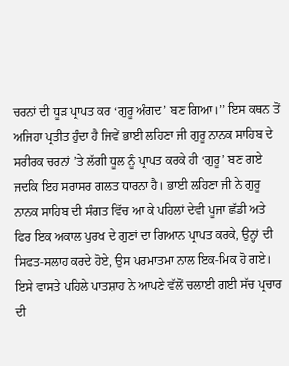ਚਰਨਾਂ ਦੀ ਧੂੜ ਪ੍ਰਾਪਤ ਕਰ ‘ਗੁਰੂ ਅੰਗਦ’ ਬਣ ਗਿਆ।’’ ਇਸ ਕਥਨ ਤੋਂ ਅਜਿਹਾ ਪ੍ਰਤੀਤ ਹੁੰਦਾ ਹੈ ਜਿਵੇਂ ਭਾਈ ਲਹਿਣਾ ਜੀ ਗੁਰੂ ਨਾਨਕ ਸਾਹਿਬ ਦੇ ਸਰੀਰਕ ਚਰਨਾਂ ’ਤੇ ਲੱਗੀ ਧੂਲ ਨੂੰ ਪ੍ਰਾਪਤ ਕਰਕੇ ਹੀ ‘ਗੁਰੂ’ ਬਣ ਗਏ ਜਦਕਿ ਇਹ ਸਰਾਸਰ ਗਲਤ ਧਾਰਨਾ ਹੈ। ਭਾਈ ਲਹਿਣਾ ਜੀ ਨੇ ਗੁਰੂ ਨਾਨਕ ਸਾਹਿਬ ਦੀ ਸੰਗਤ ਵਿੱਚ ਆ ਕੇ ਪਹਿਲਾਂ ਦੇਵੀ ਪੂਜਾ ਛੱਡੀ ਅਤੇ ਫਿਰ ਇਕ ਅਕਾਲ ਪੁਰਖ ਦੇ ਗੁਣਾਂ ਦਾ ਗਿਆਨ ਪ੍ਰਾਪਤ ਕਰਕੇ, ਉਨ੍ਹਾਂ ਦੀ ਸਿਫਤ-ਸਲਾਹ ਕਰਦੇ ਹੋਏ, ਉਸ ਪਰਮਾਤਮਾ ਨਾਲ ਇਕ-ਮਿਕ ਹੋ ਗਏ। ਇਸੇ ਵਾਸਤੇ ਪਹਿਲੇ ਪਾਤਸ਼ਾਹ ਨੇ ਆਪਣੇ ਵੱਲੋਂ ਚਲਾਈ ਗਈ ਸੱਚ ਪ੍ਰਚਾਰ ਦੀ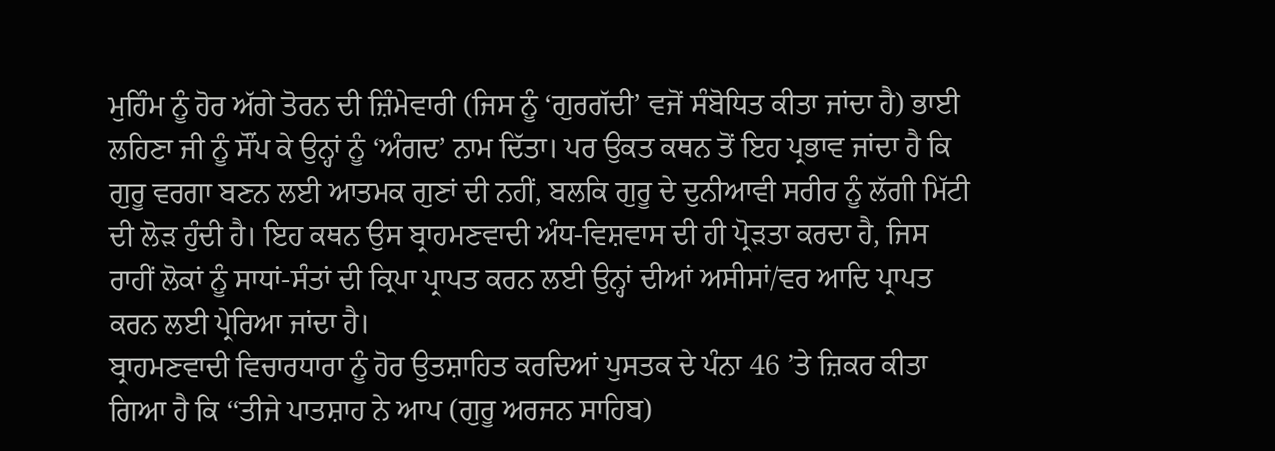ਮੁਹਿੰਮ ਨੂੰ ਹੋਰ ਅੱਗੇ ਤੋਰਨ ਦੀ ਜ਼ਿੰਮੇਵਾਰੀ (ਜਿਸ ਨੂੰ ‘ਗੁਰਗੱਦੀ’ ਵਜੋਂ ਸੰਬੋਧਿਤ ਕੀਤਾ ਜਾਂਦਾ ਹੈ) ਭਾਈ ਲਹਿਣਾ ਜੀ ਨੂੰ ਸੌਂਪ ਕੇ ਉਨ੍ਹਾਂ ਨੂੰ ‘ਅੰਗਦ’ ਨਾਮ ਦਿੱਤਾ। ਪਰ ਉਕਤ ਕਥਨ ਤੋਂ ਇਹ ਪ੍ਰਭਾਵ ਜਾਂਦਾ ਹੈ ਕਿ ਗੁਰੂ ਵਰਗਾ ਬਣਨ ਲਈ ਆਤਮਕ ਗੁਣਾਂ ਦੀ ਨਹੀਂ, ਬਲਕਿ ਗੁਰੂ ਦੇ ਦੁਨੀਆਵੀ ਸਰੀਰ ਨੂੰ ਲੱਗੀ ਮਿੱਟੀ ਦੀ ਲੋੜ ਹੁੰਦੀ ਹੈ। ਇਹ ਕਥਨ ਉਸ ਬ੍ਰਾਹਮਣਵਾਦੀ ਅੰਧ-ਵਿਸ਼ਵਾਸ ਦੀ ਹੀ ਪ੍ਰੋੜਤਾ ਕਰਦਾ ਹੈ, ਜਿਸ ਰਾਹੀਂ ਲੋਕਾਂ ਨੂੰ ਸਾਧਾਂ-ਸੰਤਾਂ ਦੀ ਕ੍ਰਿਪਾ ਪ੍ਰਾਪਤ ਕਰਨ ਲਈ ਉਨ੍ਹਾਂ ਦੀਆਂ ਅਸੀਸਾਂ/ਵਰ ਆਦਿ ਪ੍ਰਾਪਤ ਕਰਨ ਲਈ ਪ੍ਰੇਰਿਆ ਜਾਂਦਾ ਹੈ।
ਬ੍ਰਾਹਮਣਵਾਦੀ ਵਿਚਾਰਧਾਰਾ ਨੂੰ ਹੋਰ ਉਤਸ਼ਾਹਿਤ ਕਰਦਿਆਂ ਪੁਸਤਕ ਦੇ ਪੰਨਾ 46 ’ਤੇ ਜ਼ਿਕਰ ਕੀਤਾ ਗਿਆ ਹੈ ਕਿ ‘‘ਤੀਜੇ ਪਾਤਸ਼ਾਹ ਨੇ ਆਪ (ਗੁਰੂ ਅਰਜਨ ਸਾਹਿਬ)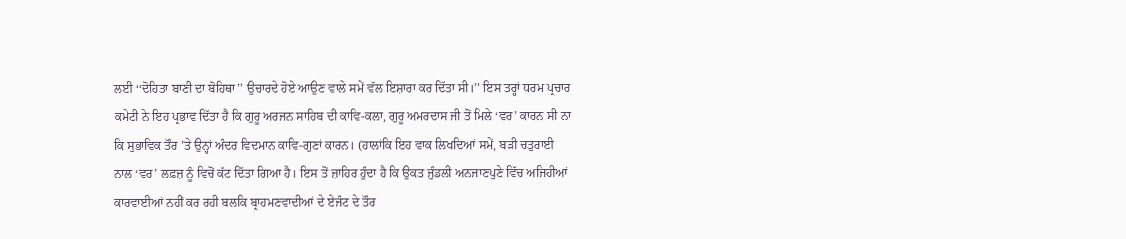ਲਈ ‘‘ਦੋਹਿਤਾ ਬਾਣੀ ਦਾ ਬੋਹਿਥਾ’’ ਉਚਾਰਦੇ ਹੋਏ ਆਉਣ ਵਾਲੇ ਸਮੇਂ ਵੱਲ ਇਸ਼ਾਰਾ ਕਰ ਦਿੱਤਾ ਸੀ।’’ ਇਸ ਤਰ੍ਹਾਂ ਧਰਮ ਪ੍ਰਚਾਰ ਕਮੇਟੀ ਨੇ ਇਹ ਪ੍ਰਭਾਵ ਦਿੱਤਾ ਹੈ ਕਿ ਗੁਰੂ ਅਰਜਨ ਸਾਹਿਬ ਦੀ ਕਾਵਿ-ਕਲਾ, ਗੁਰੂ ਅਮਰਦਾਸ ਜੀ ਤੋਂ ਮਿਲੇ ‘ਵਰ’ ਕਾਰਨ ਸੀ ਨਾ ਕਿ ਸੁਭਾਵਿਕ ਤੌਰ ’ਤੇ ਉਨ੍ਹਾਂ ਅੰਦਰ ਵਿਦਮਾਨ ਕਾਵਿ-ਗੁਣਾਂ ਕਾਰਨ। (ਹਾਲਾਂਕਿ ਇਹ ਵਾਕ ਲਿਖਦਿਆਂ ਸਮੇਂ, ਬੜੀ ਚਤੁਰਾਈ ਨਾਲ ‘ਵਰ’ ਲਫ਼ਜ਼ ਨੂੰ ਵਿਚੋਂ ਕੱਟ ਦਿੱਤਾ ਗਿਆ ਹੈ। ਇਸ ਤੋਂ ਜ਼ਾਹਿਰ ਹੁੰਦਾ ਹੈ ਕਿ ਉਕਤ ਜੁੰਡਲੀ ਅਨਜਾਣਪੁਣੇ ਵਿੱਚ ਅਜਿਹੀਆਂ ਕਾਰਵਾਈਆਂ ਨਹੀਂ ਕਰ ਰਹੀ ਬਲਕਿ ਬ੍ਰਾਹਮਣਵਾਦੀਆਂ ਦੇ ਏਜੰਟ ਦੇ ਤੌਰ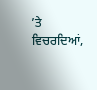’ਤੇ ਵਿਚਰਦਿਆਂ,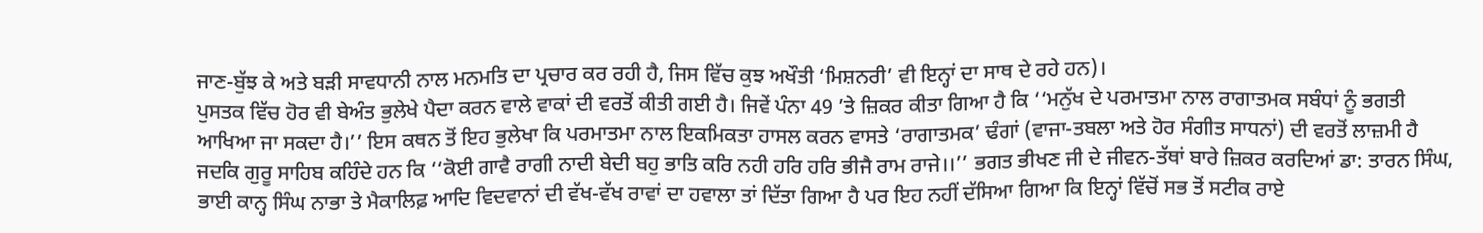ਜਾਣ-ਬੁੱਝ ਕੇ ਅਤੇ ਬੜੀ ਸਾਵਧਾਨੀ ਨਾਲ ਮਨਮਤਿ ਦਾ ਪ੍ਰਚਾਰ ਕਰ ਰਹੀ ਹੈ, ਜਿਸ ਵਿੱਚ ਕੁਝ ਅਖੌਤੀ ‘ਮਿਸ਼ਨਰੀ’ ਵੀ ਇਨ੍ਹਾਂ ਦਾ ਸਾਥ ਦੇ ਰਹੇ ਹਨ)।
ਪੁਸਤਕ ਵਿੱਚ ਹੋਰ ਵੀ ਬੇਅੰਤ ਭੁਲੇਖੇ ਪੈਦਾ ਕਰਨ ਵਾਲੇ ਵਾਕਾਂ ਦੀ ਵਰਤੋਂ ਕੀਤੀ ਗਈ ਹੈ। ਜਿਵੇਂ ਪੰਨਾ 49 ’ਤੇ ਜ਼ਿਕਰ ਕੀਤਾ ਗਿਆ ਹੈ ਕਿ ‘‘ਮਨੁੱਖ ਦੇ ਪਰਮਾਤਮਾ ਨਾਲ ਰਾਗਾਤਮਕ ਸਬੰਧਾਂ ਨੂੰ ਭਗਤੀ ਆਖਿਆ ਜਾ ਸਕਦਾ ਹੈ।’’ ਇਸ ਕਥਨ ਤੋਂ ਇਹ ਭੁਲੇਖਾ ਕਿ ਪਰਮਾਤਮਾ ਨਾਲ ਇਕਮਿਕਤਾ ਹਾਸਲ ਕਰਨ ਵਾਸਤੇ ‘ਰਾਗਾਤਮਕ’ ਢੰਗਾਂ (ਵਾਜਾ-ਤਬਲਾ ਅਤੇ ਹੋਰ ਸੰਗੀਤ ਸਾਧਨਾਂ) ਦੀ ਵਰਤੋਂ ਲਾਜ਼ਮੀ ਹੈ ਜਦਕਿ ਗੁਰੂ ਸਾਹਿਬ ਕਹਿੰਦੇ ਹਨ ਕਿ ‘‘ਕੋਈ ਗਾਵੈ ਰਾਗੀ ਨਾਦੀ ਬੇਦੀ ਬਹੁ ਭਾਤਿ ਕਰਿ ਨਹੀ ਹਰਿ ਹਰਿ ਭੀਜੈ ਰਾਮ ਰਾਜੇ।।’’ ਭਗਤ ਭੀਖਣ ਜੀ ਦੇ ਜੀਵਨ-ਤੱਥਾਂ ਬਾਰੇ ਜ਼ਿਕਰ ਕਰਦਿਆਂ ਡਾ: ਤਾਰਨ ਸਿੰਘ, ਭਾਈ ਕਾਨ੍ਹ ਸਿੰਘ ਨਾਭਾ ਤੇ ਮੈਕਾਲਿਫ਼ ਆਦਿ ਵਿਦਵਾਨਾਂ ਦੀ ਵੱਖ-ਵੱਖ ਰਾਵਾਂ ਦਾ ਹਵਾਲਾ ਤਾਂ ਦਿੱਤਾ ਗਿਆ ਹੈ ਪਰ ਇਹ ਨਹੀਂ ਦੱਸਿਆ ਗਿਆ ਕਿ ਇਨ੍ਹਾਂ ਵਿੱਚੋਂ ਸਭ ਤੋਂ ਸਟੀਕ ਰਾਏ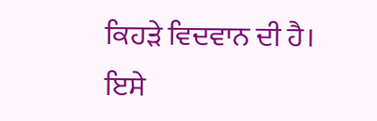ਕਿਹੜੇ ਵਿਦਵਾਨ ਦੀ ਹੈ।
ਇਸੇ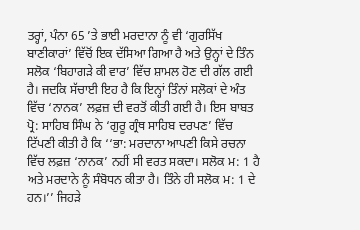ਤਰ੍ਹਾਂ, ਪੰਨਾ 65 ’ਤੇ ਭਾਈ ਮਰਦਾਨਾ ਨੂੰ ਵੀ ‘ਗੁਰਸਿੱਖ ਬਾਣੀਕਾਰਾਂ’ ਵਿੱਚੋਂ ਇਕ ਦੱਸਿਆ ਗਿਆ ਹੈ ਅਤੇ ਉਨ੍ਹਾਂ ਦੇ ਤਿੰਨ ਸਲੋਕ ‘ਬਿਹਾਗੜੇ ਕੀ ਵਾਰ’ ਵਿੱਚ ਸ਼ਾਮਲ ਹੋਣ ਦੀ ਗੱਲ ਗਈ ਹੈ। ਜਦਕਿ ਸੱਚਾਈ ਇਹ ਹੈ ਕਿ ਇਨ੍ਹਾਂ ਤਿੰਨਾਂ ਸਲੋਕਾਂ ਦੇ ਅੰਤ ਵਿੱਚ ‘ਨਾਨਕ’ ਲਫ਼ਜ਼ ਦੀ ਵਰਤੋਂ ਕੀਤੀ ਗਈ ਹੈ। ਇਸ ਬਾਬਤ ਪ੍ਰੋ: ਸਾਹਿਬ ਸਿੰਘ ਨੇ ‘ਗੁਰੂ ਗ੍ਰੰਥ ਸਾਹਿਬ ਦਰਪਣ’ ਵਿੱਚ ਟਿੱਪਣੀ ਕੀਤੀ ਹੈ ਕਿ ‘‘ਭਾ: ਮਰਦਾਨਾ ਆਪਣੀ ਕਿਸੇ ਰਚਨਾ ਵਿੱਚ ਲਫ਼ਜ਼ ‘ਨਾਨਕ’ ਨਹੀਂ ਸੀ ਵਰਤ ਸਕਦਾ। ਸਲੋਕ ਮ: 1 ਹੈ ਅਤੇ ਮਰਦਾਨੇ ਨੂੰ ਸੰਬੋਧਨ ਕੀਤਾ ਹੈ। ਤਿੰਨੇ ਹੀ ਸਲੋਕ ਮ: 1 ਦੇ ਹਨ।’’ ਜਿਹੜੇ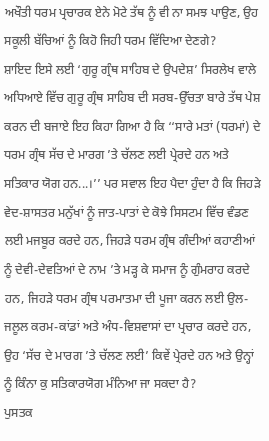ਅਖੌਤੀ ਧਰਮ ਪ੍ਰਚਾਰਕ ਏਨੇ ਮੋਟੇ ਤੱਥ ਨੂੰ ਵੀ ਨਾ ਸਮਝ ਪਾਉਣ, ਉਹ ਸਕੂਲੀ ਬੱਚਿਆਂ ਨੂੰ ਕਿਹੋ ਜਿਹੀ ਧਰਮ ਵਿੱਦਿਆ ਦੇਣਗੇ?
ਸ਼ਾਇਦ ਇਸੇ ਲਈ ‘ਗੁਰੂ ਗ੍ਰੰਥ ਸਾਹਿਬ ਦੇ ਉਪਦੇਸ਼’ ਸਿਰਲੇਖ ਵਾਲੇ ਅਧਿਆਏ ਵਿੱਚ ਗੁਰੂ ਗ੍ਰੰਥ ਸਾਹਿਬ ਦੀ ਸਰਬ-ਉੱਚਤਾ ਬਾਰੇ ਤੱਥ ਪੇਸ਼ ਕਰਨ ਦੀ ਬਜਾਏ ਇਹ ਕਿਹਾ ਗਿਆ ਹੈ ਕਿ ‘‘ਸਾਰੇ ਮਤਾਂ (ਧਰਮਾਂ) ਦੇ ਧਰਮ ਗ੍ਰੰਥ ਸੱਚ ਦੇ ਮਾਰਗ ’ਤੇ ਚੱਲਣ ਲਈ ਪ੍ਰੇਰਦੇ ਹਨ ਅਤੇ ਸਤਿਕਾਰ ਯੋਗ ਹਨ...।’’ ਪਰ ਸਵਾਲ ਇਹ ਪੈਦਾ ਹੁੰਦਾ ਹੈ ਕਿ ਜਿਹੜੇ ਵੇਦ-ਸ਼ਾਸਤਰ ਮਨੁੱਖਾਂ ਨੂੰ ਜਾਤ-ਪਾਤਾਂ ਦੇ ਕੋਝੇ ਸਿਸਟਮ ਵਿੱਚ ਵੰਡਣ ਲਈ ਮਜਬੂਰ ਕਰਦੇ ਹਨ, ਜਿਹੜੇ ਧਰਮ ਗ੍ਰੰਥ ਗੰਦੀਆਂ ਕਹਾਣੀਆਂ ਨੂੰ ਦੇਵੀ-ਦੇਵਤਿਆਂ ਦੇ ਨਾਮ ’ਤੇ ਮੜ੍ਹ ਕੇ ਸਮਾਜ ਨੂੰ ਗੁੰਮਰਾਹ ਕਰਦੇ ਹਨ, ਜਿਹੜੇ ਧਰਮ ਗ੍ਰੰਥ ਪਰਮਾਤਮਾ ਦੀ ਪੂਜਾ ਕਰਨ ਲਈ ਉਲ-ਜਲੂਲ ਕਰਮ-ਕਾਂਡਾਂ ਅਤੇ ਅੰਧ-ਵਿਸ਼ਵਾਸਾਂ ਦਾ ਪ੍ਰਚਾਰ ਕਰਦੇ ਹਨ, ਉਹ ‘ਸੱਚ ਦੇ ਮਾਰਗ ’ਤੇ ਚੱਲਣ ਲਈ’ ਕਿਵੇਂ ਪ੍ਰੇਰਦੇ ਹਨ ਅਤੇ ਉਨ੍ਹਾਂ ਨੂੰ ਕਿੰਨਾ ਕੁ ਸਤਿਕਾਰਯੋਗ ਮੰਨਿਆ ਜਾ ਸਕਦਾ ਹੈ?
ਪੁਸਤਕ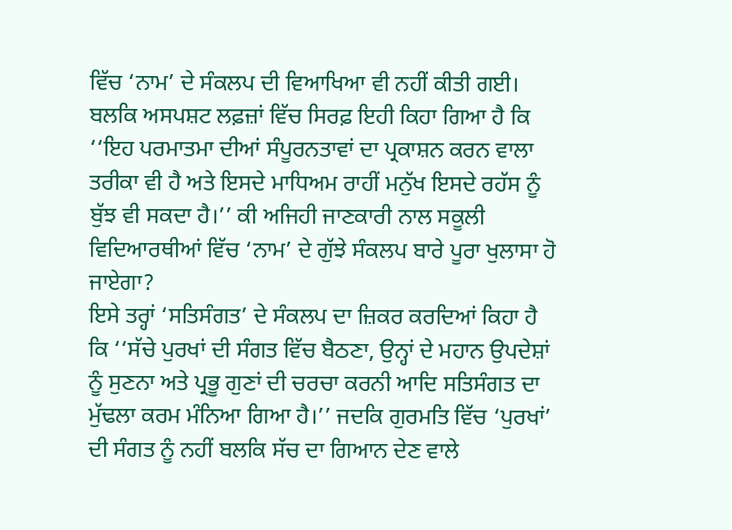ਵਿੱਚ ‘ਨਾਮ’ ਦੇ ਸੰਕਲਪ ਦੀ ਵਿਆਖਿਆ ਵੀ ਨਹੀਂ ਕੀਤੀ ਗਈ। ਬਲਕਿ ਅਸਪਸ਼ਟ ਲਫ਼ਜ਼ਾਂ ਵਿੱਚ ਸਿਰਫ਼ ਇਹੀ ਕਿਹਾ ਗਿਆ ਹੈ ਕਿ ‘‘ਇਹ ਪਰਮਾਤਮਾ ਦੀਆਂ ਸੰਪੂਰਨਤਾਵਾਂ ਦਾ ਪ੍ਰਕਾਸ਼ਨ ਕਰਨ ਵਾਲਾ ਤਰੀਕਾ ਵੀ ਹੈ ਅਤੇ ਇਸਦੇ ਮਾਧਿਅਮ ਰਾਹੀਂ ਮਨੁੱਖ ਇਸਦੇ ਰਹੱਸ ਨੂੰ ਬੁੱਝ ਵੀ ਸਕਦਾ ਹੈ।’’ ਕੀ ਅਜਿਹੀ ਜਾਣਕਾਰੀ ਨਾਲ ਸਕੂਲੀ ਵਿਦਿਆਰਥੀਆਂ ਵਿੱਚ ‘ਨਾਮ’ ਦੇ ਗੁੱਝੇ ਸੰਕਲਪ ਬਾਰੇ ਪੂਰਾ ਖੁਲਾਸਾ ਹੋ ਜਾਏਗਾ?
ਇਸੇ ਤਰ੍ਹਾਂ ‘ਸਤਿਸੰਗਤ’ ਦੇ ਸੰਕਲਪ ਦਾ ਜ਼ਿਕਰ ਕਰਦਿਆਂ ਕਿਹਾ ਹੈ ਕਿ ‘‘ਸੱਚੇ ਪੁਰਖਾਂ ਦੀ ਸੰਗਤ ਵਿੱਚ ਬੈਠਣਾ, ਉਨ੍ਹਾਂ ਦੇ ਮਹਾਨ ਉਪਦੇਸ਼ਾਂ ਨੂੰ ਸੁਣਨਾ ਅਤੇ ਪ੍ਰਭੂ ਗੁਣਾਂ ਦੀ ਚਰਚਾ ਕਰਨੀ ਆਦਿ ਸਤਿਸੰਗਤ ਦਾ ਮੁੱਢਲਾ ਕਰਮ ਮੰਨਿਆ ਗਿਆ ਹੈ।’’ ਜਦਕਿ ਗੁਰਮਤਿ ਵਿੱਚ ‘ਪੁਰਖਾਂ’ ਦੀ ਸੰਗਤ ਨੂੰ ਨਹੀਂ ਬਲਕਿ ਸੱਚ ਦਾ ਗਿਆਨ ਦੇਣ ਵਾਲੇ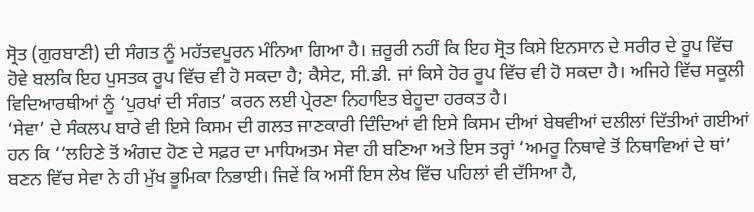ਸ੍ਰੋਤ (ਗੁਰਬਾਣੀ) ਦੀ ਸੰਗਤ ਨੂੰ ਮਹੱਤਵਪੂਰਨ ਮੰਨਿਆ ਗਿਆ ਹੈ। ਜ਼ਰੂਰੀ ਨਹੀਂ ਕਿ ਇਹ ਸ੍ਰੋਤ ਕਿਸੇ ਇਨਸਾਨ ਦੇ ਸਰੀਰ ਦੇ ਰੂਪ ਵਿੱਚ ਹੋਵੇ ਬਲਕਿ ਇਹ ਪੁਸਤਕ ਰੂਪ ਵਿੱਚ ਵੀ ਹੋ ਸਕਦਾ ਹੈ; ਕੈਸੇਟ, ਸੀ.ਡੀ. ਜਾਂ ਕਿਸੇ ਹੋਰ ਰੂਪ ਵਿੱਚ ਵੀ ਹੋ ਸਕਦਾ ਹੈ। ਅਜਿਹੇ ਵਿੱਚ ਸਕੂਲੀ ਵਿਦਿਆਰਥੀਆਂ ਨੂੰ ‘ਪੁਰਖਾਂ ਦੀ ਸੰਗਤ’ ਕਰਨ ਲਈ ਪ੍ਰੇਰਣਾ ਨਿਹਾਇਤ ਬੇਹੂਦਾ ਹਰਕਤ ਹੈ।
‘ਸੇਵਾ’ ਦੇ ਸੰਕਲਪ ਬਾਰੇ ਵੀ ਇਸੇ ਕਿਸਮ ਦੀ ਗਲਤ ਜਾਣਕਾਰੀ ਦਿੰਦਿਆਂ ਵੀ ਇਸੇ ਕਿਸਮ ਦੀਆਂ ਬੇਥਵੀਆਂ ਦਲੀਲਾਂ ਦਿੱਤੀਆਂ ਗਈਆਂ ਹਨ ਕਿ ‘‘ਲਹਿਣੇ ਤੋਂ ਅੰਗਦ ਹੋਣ ਦੇ ਸਫ਼ਰ ਦਾ ਮਾਧਿਅਤਮ ਸੇਵਾ ਹੀ ਬਣਿਆ ਅਤੇ ਇਸ ਤਰ੍ਹਾਂ ‘ਅਮਰੂ ਨਿਥਾਵੇ ਤੋਂ ਨਿਥਾਵਿਆਂ ਦੇ ਥਾਂ’ ਬਣਨ ਵਿੱਚ ਸੇਵਾ ਨੇ ਹੀ ਮੁੱਖ ਭੂਮਿਕਾ ਨਿਭਾਈ। ਜਿਵੇਂ ਕਿ ਅਸੀਂ ਇਸ ਲੇਖ ਵਿੱਚ ਪਹਿਲਾਂ ਵੀ ਦੱਸਿਆ ਹੈ,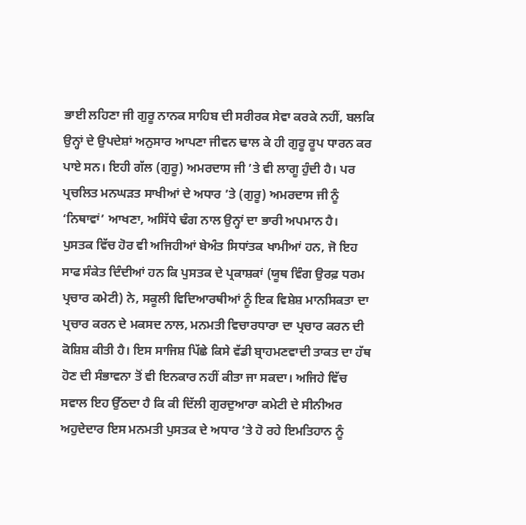ਭਾਈ ਲਹਿਣਾ ਜੀ ਗੁਰੂ ਨਾਨਕ ਸਾਹਿਬ ਦੀ ਸਰੀਰਕ ਸੇਵਾ ਕਰਕੇ ਨਹੀਂ, ਬਲਕਿ ਉਨ੍ਹਾਂ ਦੇ ਉਪਦੇਸ਼ਾਂ ਅਨੁਸਾਰ ਆਪਣਾ ਜੀਵਨ ਢਾਲ ਕੇ ਹੀ ਗੁਰੂ ਰੂਪ ਧਾਰਨ ਕਰ ਪਾਏ ਸਨ। ਇਹੀ ਗੱਲ (ਗੁਰੂ) ਅਮਰਦਾਸ ਜੀ ’ਤੇ ਵੀ ਲਾਗੂ ਹੁੰਦੀ ਹੈ। ਪਰ ਪ੍ਰਚਲਿਤ ਮਨਘੜਤ ਸਾਖੀਆਂ ਦੇ ਅਧਾਰ ’ਤੇ (ਗੁਰੂ) ਅਮਰਦਾਸ ਜੀ ਨੂੰ ‘ਨਿਥਾਵਾਂ’ ਆਖਣਾ, ਅਸਿੱਧੇ ਢੰਗ ਨਾਲ ਉਨ੍ਹਾਂ ਦਾ ਭਾਰੀ ਅਪਮਾਨ ਹੈ।
ਪੁਸਤਕ ਵਿੱਚ ਹੋਰ ਵੀ ਅਜਿਹੀਆਂ ਬੇਅੰਤ ਸਿਧਾਂਤਕ ਖਾਮੀਆਂ ਹਨ, ਜੋ ਇਹ ਸਾਫ ਸੰਕੇਤ ਦਿੰਦੀਆਂ ਹਨ ਕਿ ਪੁਸਤਕ ਦੇ ਪ੍ਰਕਾਸ਼ਕਾਂ (ਯੂਥ ਵਿੰਗ ਉਰਫ਼ ਧਰਮ ਪ੍ਰਚਾਰ ਕਮੇਟੀ) ਨੇ, ਸਕੂਲੀ ਵਿਦਿਆਰਥੀਆਂ ਨੂੰ ਇਕ ਵਿਸ਼ੇਸ਼ ਮਾਨਸਿਕਤਾ ਦਾ ਪ੍ਰਚਾਰ ਕਰਨ ਦੇ ਮਕਸਦ ਨਾਲ, ਮਨਮਤੀ ਵਿਚਾਰਧਾਰਾ ਦਾ ਪ੍ਰਚਾਰ ਕਰਨ ਦੀ ਕੋਸ਼ਿਸ਼ ਕੀਤੀ ਹੈ। ਇਸ ਸਾਜਿਸ਼ ਪਿੱਛੇ ਕਿਸੇ ਵੱਡੀ ਬ੍ਰਾਹਮਣਵਾਦੀ ਤਾਕਤ ਦਾ ਹੱਥ ਹੋਣ ਦੀ ਸੰਭਾਵਨਾ ਤੋਂ ਵੀ ਇਨਕਾਰ ਨਹੀਂ ਕੀਤਾ ਜਾ ਸਕਦਾ। ਅਜਿਹੇ ਵਿੱਚ ਸਵਾਲ ਇਹ ਉੱਠਦਾ ਹੈ ਕਿ ਕੀ ਦਿੱਲੀ ਗੁਰਦੁਆਰਾ ਕਮੇਟੀ ਦੇ ਸੀਨੀਅਰ ਅਹੁਦੇਦਾਰ ਇਸ ਮਨਮਤੀ ਪੁਸਤਕ ਦੇ ਅਧਾਰ ’ਤੇ ਹੋ ਰਹੇ ਇਮਤਿਹਾਨ ਨੂੰ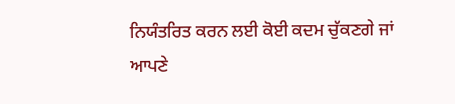ਨਿਯੰਤਰਿਤ ਕਰਨ ਲਈ ਕੋਈ ਕਦਮ ਚੁੱਕਣਗੇ ਜਾਂ ਆਪਣੇ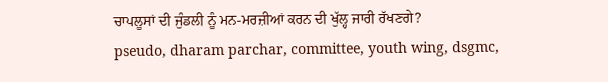ਚਾਪਲੂਸਾਂ ਦੀ ਜੁੰਡਲੀ ਨੂੰ ਮਨ-ਮਰਜ਼ੀਆਂ ਕਰਨ ਦੀ ਖੁੱਲ੍ਹ ਜਾਰੀ ਰੱਖਣਗੇ?
pseudo, dharam parchar, committee, youth wing, dsgmc,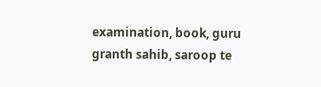examination, book, guru granth sahib, saroop te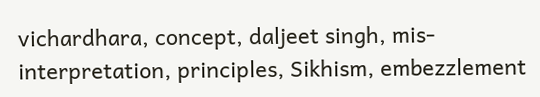vichardhara, concept, daljeet singh, mis-interpretation, principles, Sikhism, embezzlement